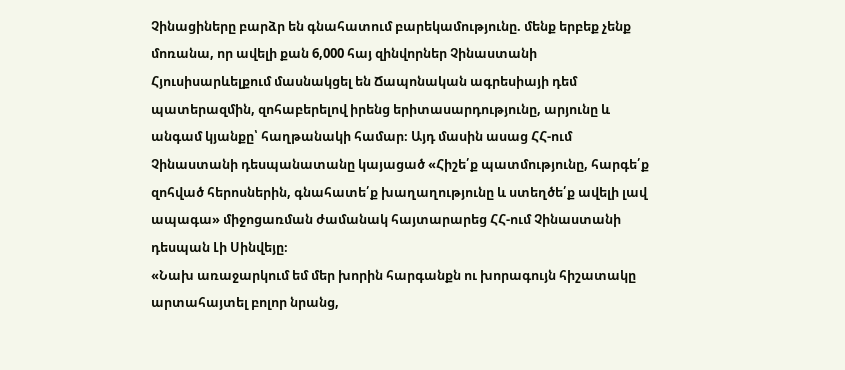Չինացիները բարձր են գնահատում բարեկամությունը. մենք երբեք չենք մոռանա, որ ավելի քան 6,000 հայ զինվորներ Չինաստանի Հյուսիսարևելքում մասնակցել են Ճապոնական ագրեսիայի դեմ պատերազմին, զոհաբերելով իրենց երիտասարդությունը, արյունը և անգամ կյանքը՝ հաղթանակի համար։ Այդ մասին ասաց ՀՀ-ում Չինաստանի դեսպանատանը կայացած «Հիշե՛ք պատմությունը, հարգե՛ք զոհված հերոսներին, գնահատե՛ք խաղաղությունը և ստեղծե՛ք ավելի լավ ապագա» միջոցառման ժամանակ հայտարարեց ՀՀ-ում Չինաստանի դեսպան Լի Սինվեյը։
«Նախ առաջարկում եմ մեր խորին հարգանքն ու խորագույն հիշատակը արտահայտել բոլոր նրանց,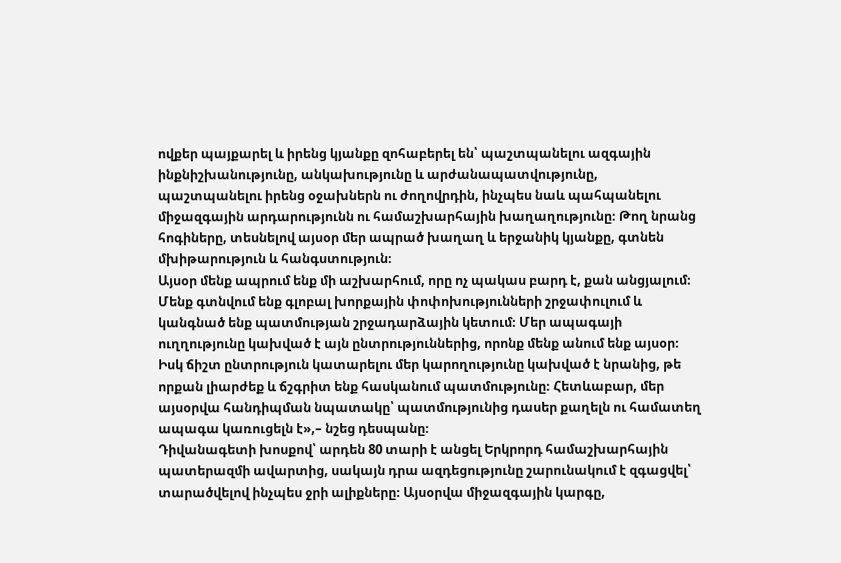ովքեր պայքարել և իրենց կյանքը զոհաբերել են՝ պաշտպանելու ազգային ինքնիշխանությունը, անկախությունը և արժանապատվությունը, պաշտպանելու իրենց օջախներն ու ժողովրդին, ինչպես նաև պահպանելու միջազգային արդարությունն ու համաշխարհային խաղաղությունը։ Թող նրանց հոգիները, տեսնելով այսօր մեր ապրած խաղաղ և երջանիկ կյանքը, գտնեն մխիթարություն և հանգստություն։
Այսօր մենք ապրում ենք մի աշխարհում, որը ոչ պակաս բարդ է, քան անցյալում։ Մենք գտնվում ենք գլոբալ խորքային փոփոխությունների շրջափուլում և կանգնած ենք պատմության շրջադարձային կետում։ Մեր ապագայի ուղղությունը կախված է այն ընտրություններից, որոնք մենք անում ենք այսօր։ Իսկ ճիշտ ընտրություն կատարելու մեր կարողությունը կախված է նրանից, թե որքան լիարժեք և ճշգրիտ ենք հասկանում պատմությունը։ Հետևաբար, մեր այսօրվա հանդիպման նպատակը՝ պատմությունից դասեր քաղելն ու համատեղ ապագա կառուցելն է»,– նշեց դեսպանը։
Դիվանագետի խոսքով՝ արդեն 80 տարի է անցել Երկրորդ համաշխարհային պատերազմի ավարտից, սակայն դրա ազդեցությունը շարունակում է զգացվել՝ տարածվելով ինչպես ջրի ալիքները։ Այսօրվա միջազգային կարգը,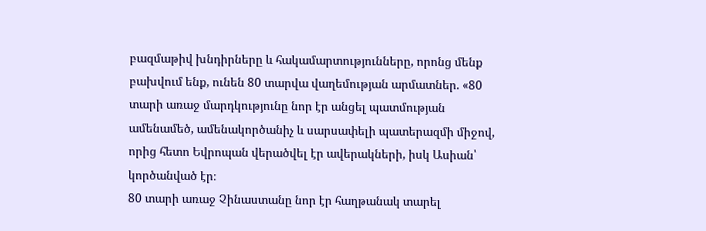բազմաթիվ խնդիրները և հակամարտությունները, որոնց մենք բախվում ենք, ունեն 80 տարվա վաղեմության արմատներ. «80 տարի առաջ մարդկությունը նոր էր անցել պատմության ամենամեծ, ամենակործանիչ և սարսափելի պատերազմի միջով, որից հետո Եվրոպան վերածվել էր ավերակների, իսկ Ասիան՝ կործանված էր։
80 տարի առաջ Չինաստանը նոր էր հաղթանակ տարել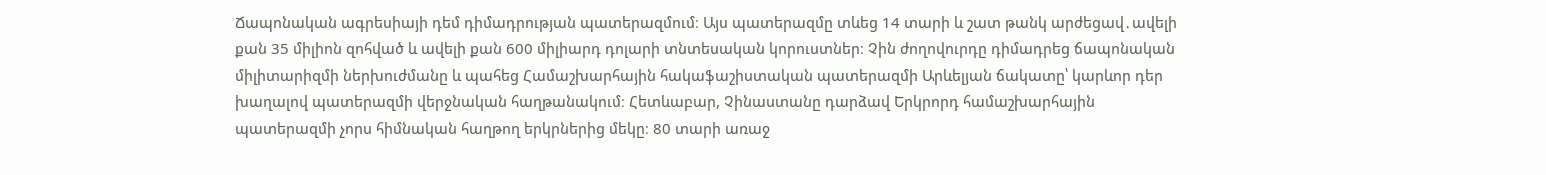Ճապոնական ագրեսիայի դեմ դիմադրության պատերազմում։ Այս պատերազմը տևեց 14 տարի և շատ թանկ արժեցավ․ավելի քան 35 միլիոն զոհված և ավելի քան 600 միլիարդ դոլարի տնտեսական կորուստներ։ Չին ժողովուրդը դիմադրեց ճապոնական միլիտարիզմի ներխուժմանը և պահեց Համաշխարհային հակաֆաշիստական պատերազմի Արևելյան ճակատը՝ կարևոր դեր խաղալով պատերազմի վերջնական հաղթանակում։ Հետևաբար, Չինաստանը դարձավ Երկրորդ համաշխարհային պատերազմի չորս հիմնական հաղթող երկրներից մեկը։ 80 տարի առաջ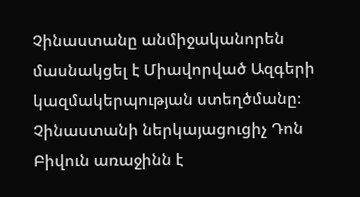Չինաստանը անմիջականորեն մասնակցել է Միավորված Ազգերի կազմակերպության ստեղծմանը։ Չինաստանի ներկայացուցիչ Դոն Բիվուն առաջինն է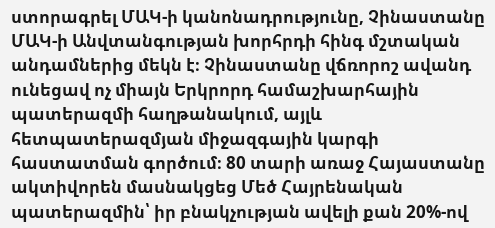ստորագրել ՄԱԿ-ի կանոնադրությունը, Չինաստանը ՄԱԿ-ի Անվտանգության խորհրդի հինգ մշտական անդամներից մեկն է։ Չինաստանը վճռորոշ ավանդ ունեցավ ոչ միայն Երկրորդ համաշխարհային պատերազմի հաղթանակում, այլև հետպատերազմյան միջազգային կարգի հաստատման գործում։ 80 տարի առաջ Հայաստանը ակտիվորեն մասնակցեց Մեծ Հայրենական պատերազմին՝ իր բնակչության ավելի քան 20%-ով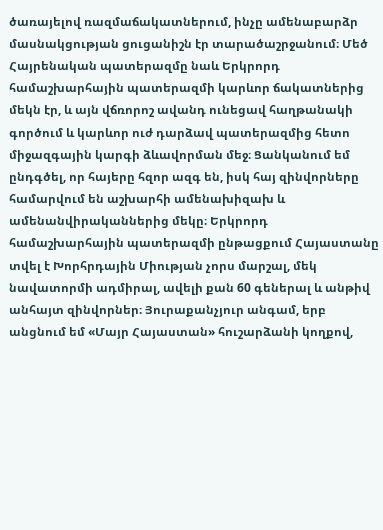ծառայելով ռազմաճակատներում, ինչը ամենաբարձր մասնակցության ցուցանիշն էր տարածաշրջանում։ Մեծ Հայրենական պատերազմը նաև Երկրորդ համաշխարհային պատերազմի կարևոր ճակատներից մեկն էր, և այն վճռորոշ ավանդ ունեցավ հաղթանակի գործում և կարևոր ուժ դարձավ պատերազմից հետո միջազգային կարգի ձևավորման մեջ։ Ցանկանում եմ ընդգծել, որ հայերը հզոր ազգ են, իսկ հայ զինվորները համարվում են աշխարհի ամենախիզախ և ամենանվիրականներից մեկը։ Երկրորդ համաշխարհային պատերազմի ընթացքում Հայաստանը տվել է Խորհրդային Միության չորս մարշալ, մեկ նավատորմի ադմիրալ, ավելի քան 60 գեներալ և անթիվ անհայտ զինվորներ։ Յուրաքանչյուր անգամ, երբ անցնում եմ «Մայր Հայաստան» հուշարձանի կողքով,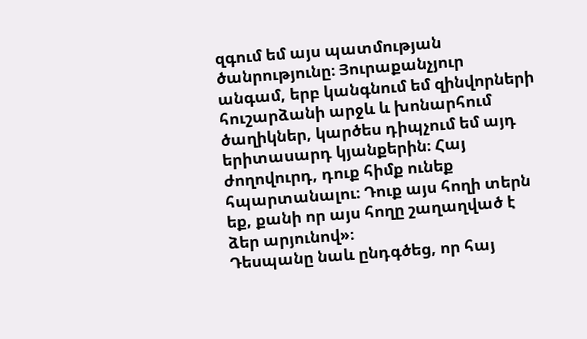զգում եմ այս պատմության ծանրությունը։ Յուրաքանչյուր անգամ, երբ կանգնում եմ զինվորների հուշարձանի արջև և խոնարհում ծաղիկներ, կարծես դիպչում եմ այդ երիտասարդ կյանքերին։ Հայ ժողովուրդ, դուք հիմք ունեք հպարտանալու։ Դուք այս հողի տերն եք, քանի որ այս հողը շաղաղված է ձեր արյունով»։
Դեսպանը նաև ընդգծեց, որ հայ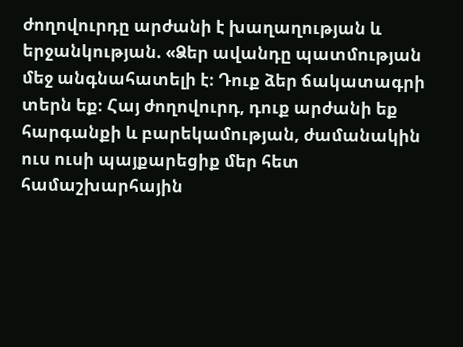ժողովուրդը արժանի է խաղաղության և երջանկության. «Ձեր ավանդը պատմության մեջ անգնահատելի է։ Դուք ձեր ճակատագրի տերն եք։ Հայ ժողովուրդ, դուք արժանի եք հարգանքի և բարեկամության, ժամանակին ուս ուսի պայքարեցիք մեր հետ համաշխարհային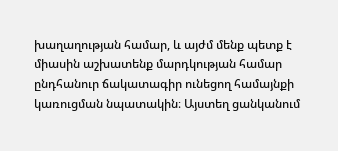խաղաղության համար, և այժմ մենք պետք է միասին աշխատենք մարդկության համար ընդհանուր ճակատագիր ունեցող համայնքի կառուցման նպատակին։ Այստեղ ցանկանում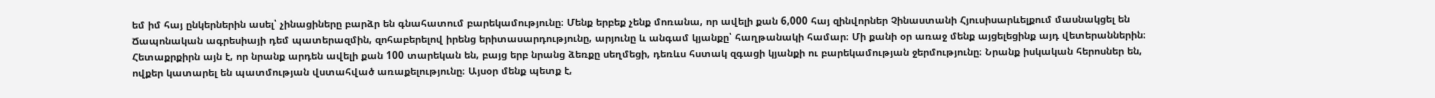եմ իմ հայ ընկերներին ասել՝ չինացիները բարձր են գնահատում բարեկամությունը։ Մենք երբեք չենք մոռանա, որ ավելի քան 6,000 հայ զինվորներ Չինաստանի Հյուսիսարևելքում մասնակցել են Ճապոնական ագրեսիայի դեմ պատերազմին, զոհաբերելով իրենց երիտասարդությունը, արյունը և անգամ կյանքը՝ հաղթանակի համար։ Մի քանի օր առաջ մենք այցելեցինք այդ վետերաններին։ Հետաքրքիրն այն է, որ նրանք արդեն ավելի քան 100 տարեկան են, բայց երբ նրանց ձեռքը սեղմեցի, դեռևս հստակ զգացի կյանքի ու բարեկամության ջերմությունը։ Նրանք իսկական հերոսներ են, ովքեր կատարել են պատմության վստահված առաքելությունը։ Այսօր մենք պետք է,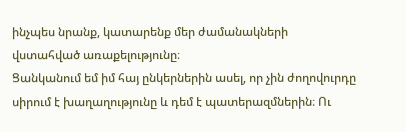ինչպես նրանք, կատարենք մեր ժամանակների վստահված առաքելությունը։
Ցանկանում եմ իմ հայ ընկերներին ասել, որ չին ժողովուրդը սիրում է խաղաղությունը և դեմ է պատերազմներին։ Ու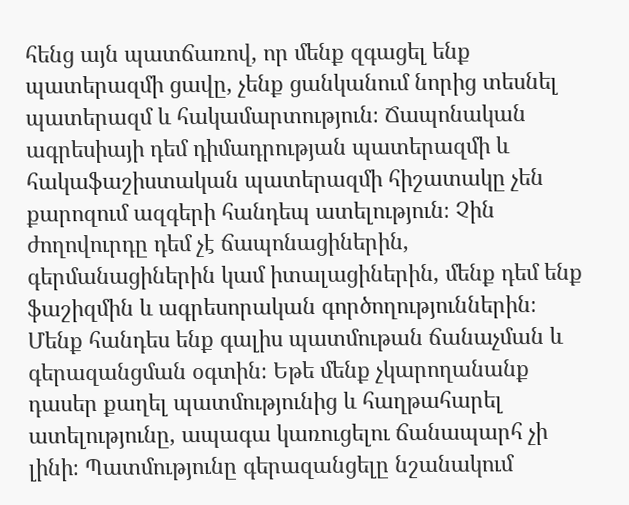հենց այն պատճառով, որ մենք զգացել ենք պատերազմի ցավը, չենք ցանկանում նորից տեսնել պատերազմ և հակամարտություն։ Ճապոնական ագրեսիայի դեմ դիմադրության պատերազմի և հակաֆաշիստական պատերազմի հիշատակը չեն քարոզում ազգերի հանդեպ ատելություն։ Չին ժողովուրդը դեմ չէ ճապոնացիներին, գերմանացիներին կամ իտալացիներին, մենք դեմ ենք ֆաշիզմին և ագրեսորական գործողություններին։ Մենք հանդես ենք գալիս պատմութան ճանաչման և գերազանցման օգտին։ Եթե մենք չկարողանանք դասեր քաղել պատմությունից և հաղթահարել ատելությունը, ապագա կառուցելու ճանապարհ չի լինի։ Պատմությունը գերազանցելը նշանակում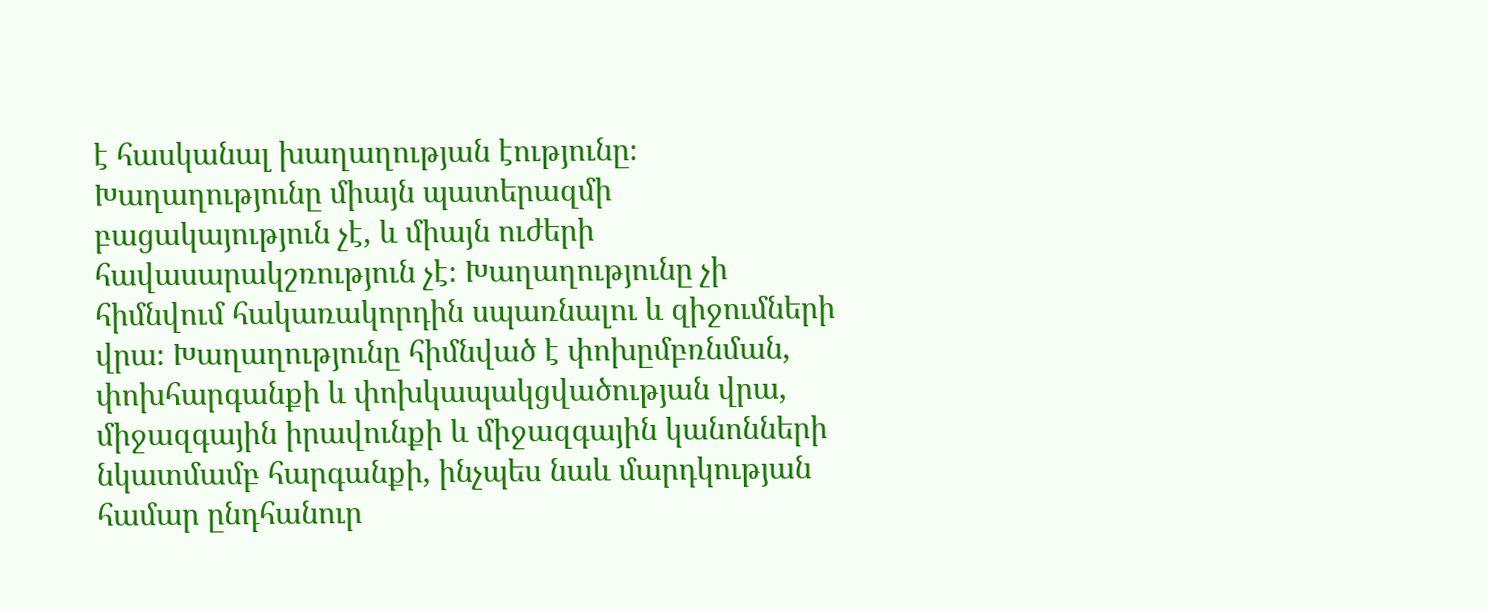է հասկանալ խաղաղության էությունը։ Խաղաղությունը միայն պատերազմի բացակայություն չէ, և միայն ուժերի հավասարակշռություն չէ։ Խաղաղությունը չի հիմնվում հակառակորդին սպառնալու և զիջումների վրա։ Խաղաղությունը հիմնված է փոխըմբռնման, փոխհարգանքի և փոխկապակցվածության վրա, միջազգային իրավունքի և միջազգային կանոնների նկատմամբ հարգանքի, ինչպես նաև մարդկության համար ընդհանուր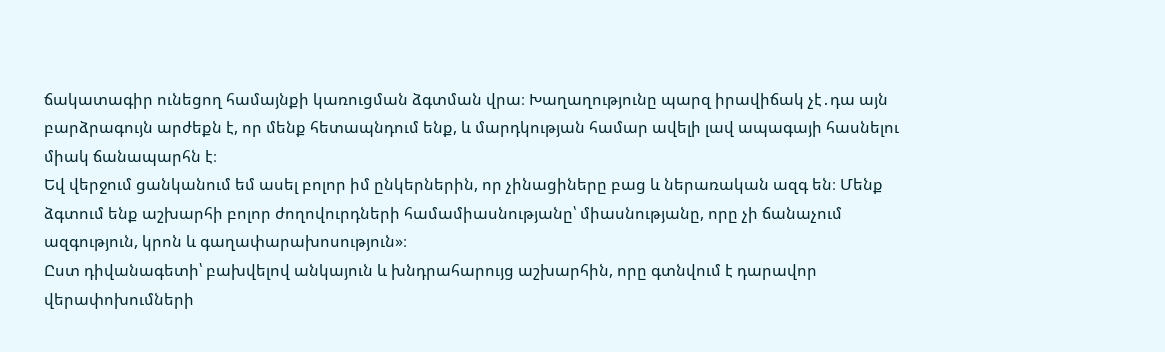ճակատագիր ունեցող համայնքի կառուցման ձգտման վրա։ Խաղաղությունը պարզ իրավիճակ չէ․դա այն բարձրագույն արժեքն է, որ մենք հետապնդում ենք, և մարդկության համար ավելի լավ ապագայի հասնելու միակ ճանապարհն է։
Եվ վերջում ցանկանում եմ ասել բոլոր իմ ընկերներին, որ չինացիները բաց և ներառական ազգ են։ Մենք ձգտում ենք աշխարհի բոլոր ժողովուրդների համամիասնությանը՝ միասնությանը, որը չի ճանաչում ազգություն, կրոն և գաղափարախոսություն»։
Ըստ դիվանագետի՝ բախվելով անկայուն և խնդրահարույց աշխարհին, որը գտնվում է դարավոր վերափոխումների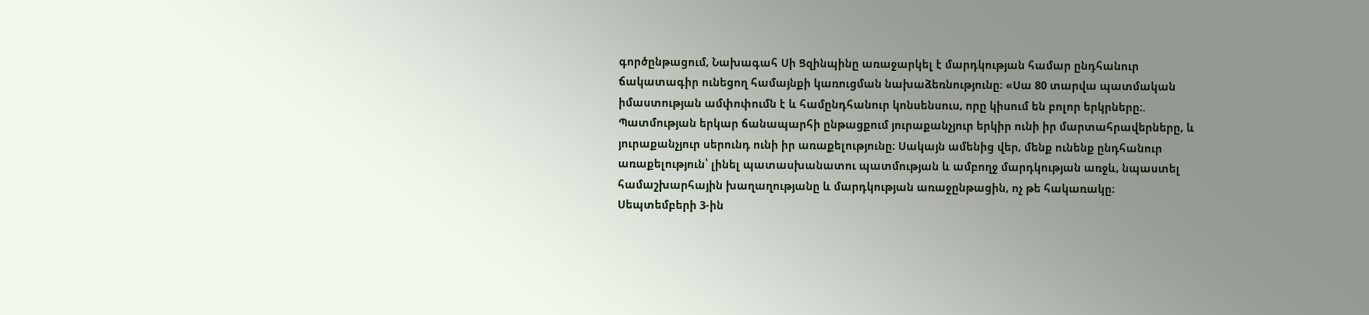գործընթացում, Նախագահ Սի Ցզինպինը առաջարկել է մարդկության համար ընդհանուր ճակատագիր ունեցող համայնքի կառուցման նախաձեռնությունը։ «Սա 80 տարվա պատմական իմաստության ամփոփումն է և համընդհանուր կոնսենսուս, որը կիսում են բոլոր երկրները։.
Պատմության երկար ճանապարհի ընթացքում յուրաքանչյուր երկիր ունի իր մարտահրավերները, և յուրաքանչյուր սերունդ ունի իր առաքելությունը։ Սակայն ամենից վեր, մենք ունենք ընդհանուր առաքելություն՝ լինել պատասխանատու պատմության և ամբողջ մարդկության առջև, նպաստել համաշխարհային խաղաղությանը և մարդկության առաջընթացին, ոչ թե հակառակը։
Սեպտեմբերի 3-ին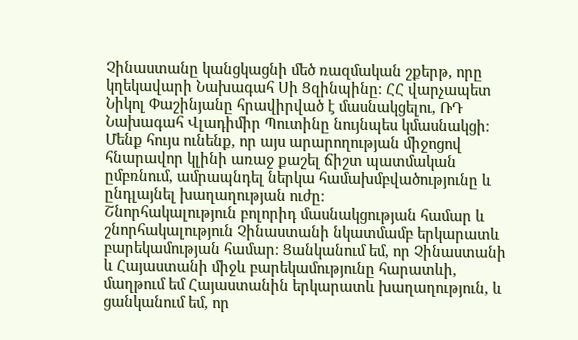Չինաստանը կանցկացնի մեծ ռազմական շքերթ, որը կղեկավարի Նախագահ Սի Ցզինպինը։ ՀՀ վարչապետ Նիկոլ Փաշինյանը հրավիրված է մասնակցելու, ՌԴ Նախագահ Վլադիմիր Պուտինը նույնպես կմասնակցի։ Մենք հույս ունենք, որ այս արարողության միջոցով հնարավոր կլինի առաջ քաշել ճիշտ պատմական ըմբռնում, ամրապնդել ներկա համախմբվածությունը և ընդլայնել խաղաղության ուժը։
Շնորհակալություն բոլորիդ մասնակցության համար և շնորհակալություն Չինաստանի նկատմամբ երկարատև բարեկամության համար։ Ցանկանում եմ, որ Չինաստանի և Հայաստանի միջև բարեկամությունը հարատևի, մաղթում եմ Հայաստանին երկարատև խաղաղություն, և ցանկանում եմ, որ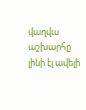վաղվա աշխարհը լինի էլ ավելի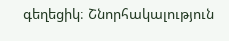գեղեցիկ։ Շնորհակալություն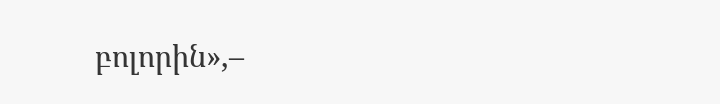բոլորին»,–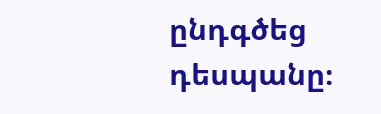ընդգծեց դեսպանը։